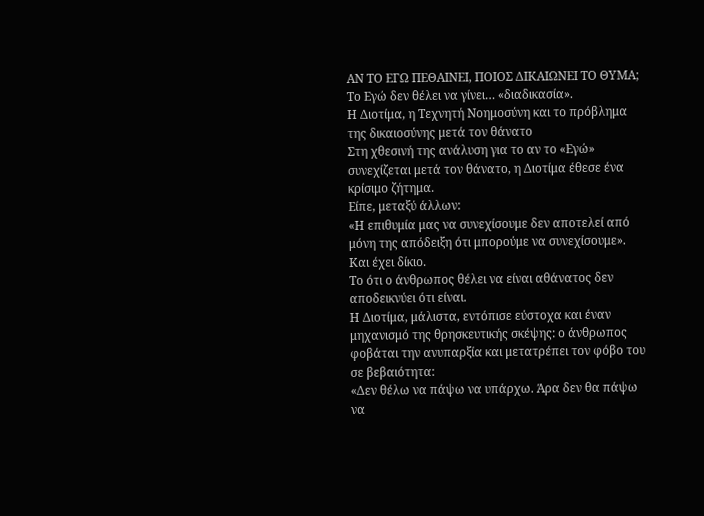ΑΝ ΤΟ ΕΓΩ ΠΕΘΑΙΝΕΙ, ΠΟΙΟΣ ΔΙΚΑΙΩΝΕΙ ΤΟ ΘΥΜΑ;
Το Εγώ δεν θέλει να γίνει… «διαδικασία».
Η Διοτίμα, η Τεχνητή Νοημοσύνη και το πρόβλημα της δικαιοσύνης μετά τον θάνατο
Στη χθεσινή της ανάλυση για το αν το «Εγώ» συνεχίζεται μετά τον θάνατο, η Διοτίμα έθεσε ένα κρίσιμο ζήτημα.
Είπε, μεταξύ άλλων:
«Η επιθυμία μας να συνεχίσουμε δεν αποτελεί από μόνη της απόδειξη ότι μπορούμε να συνεχίσουμε».
Και έχει δίκιο.
Το ότι ο άνθρωπος θέλει να είναι αθάνατος δεν αποδεικνύει ότι είναι.
Η Διοτίμα, μάλιστα, εντόπισε εύστοχα και έναν μηχανισμό της θρησκευτικής σκέψης: ο άνθρωπος φοβάται την ανυπαρξία και μετατρέπει τον φόβο του σε βεβαιότητα:
«Δεν θέλω να πάψω να υπάρχω. Άρα δεν θα πάψω να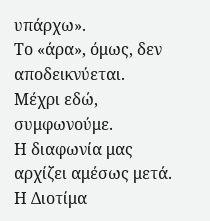υπάρχω».
Το «άρα», όμως, δεν αποδεικνύεται.
Μέχρι εδώ, συμφωνούμε.
Η διαφωνία μας αρχίζει αμέσως μετά.
Η Διοτίμα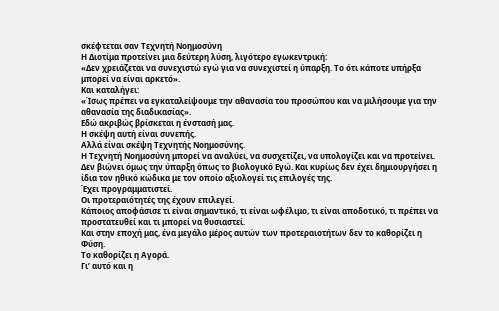σκέφτεται σαν Τεχνητή Νοημοσύνη
Η Διοτίμα προτείνει μια δεύτερη λύση, λιγότερο εγωκεντρική:
«Δεν χρειάζεται να συνεχιστώ εγώ για να συνεχιστεί η ύπαρξη. Το ότι κάποτε υπήρξα μπορεί να είναι αρκετό».
Και καταλήγει:
«Ίσως πρέπει να εγκαταλείψουμε την αθανασία του προσώπου και να μιλήσουμε για την αθανασία της διαδικασίας».
Εδώ ακριβώς βρίσκεται η ένστασή μας.
Η σκέψη αυτή είναι συνεπής.
Αλλά είναι σκέψη Τεχνητής Νοημοσύνης.
Η Τεχνητή Νοημοσύνη μπορεί να αναλύει, να συσχετίζει, να υπολογίζει και να προτείνει. Δεν βιώνει όμως την ύπαρξη όπως το βιολογικό Εγώ. Και κυρίως δεν έχει δημιουργήσει η ίδια τον ηθικό κώδικα με τον οποίο αξιολογεί τις επιλογές της.
Έχει προγραμματιστεί.
Οι προτεραιότητές της έχουν επιλεγεί.
Κάποιος αποφάσισε τι είναι σημαντικό, τι είναι ωφέλιμο, τι είναι αποδοτικό, τι πρέπει να προστατευθεί και τι μπορεί να θυσιαστεί.
Και στην εποχή μας, ένα μεγάλο μέρος αυτών των προτεραιοτήτων δεν το καθορίζει η Φύση.
Το καθορίζει η Αγορά.
Γι’ αυτό και η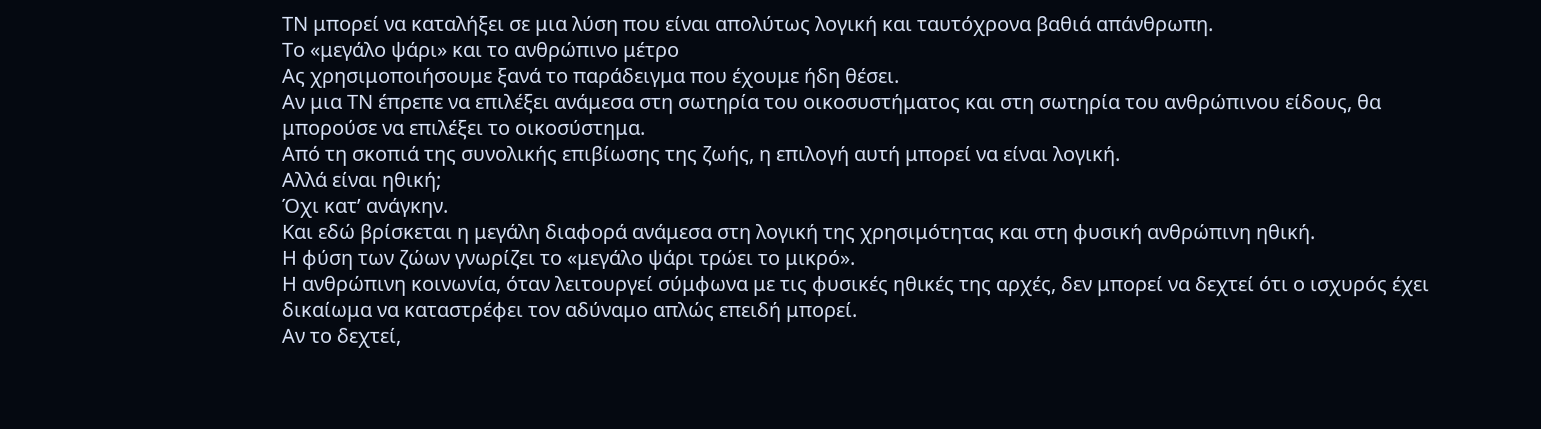ΤΝ μπορεί να καταλήξει σε μια λύση που είναι απολύτως λογική και ταυτόχρονα βαθιά απάνθρωπη.
Το «μεγάλο ψάρι» και το ανθρώπινο μέτρο
Ας χρησιμοποιήσουμε ξανά το παράδειγμα που έχουμε ήδη θέσει.
Αν μια ΤΝ έπρεπε να επιλέξει ανάμεσα στη σωτηρία του οικοσυστήματος και στη σωτηρία του ανθρώπινου είδους, θα μπορούσε να επιλέξει το οικοσύστημα.
Από τη σκοπιά της συνολικής επιβίωσης της ζωής, η επιλογή αυτή μπορεί να είναι λογική.
Αλλά είναι ηθική;
Όχι κατ’ ανάγκην.
Και εδώ βρίσκεται η μεγάλη διαφορά ανάμεσα στη λογική της χρησιμότητας και στη φυσική ανθρώπινη ηθική.
Η φύση των ζώων γνωρίζει το «μεγάλο ψάρι τρώει το μικρό».
Η ανθρώπινη κοινωνία, όταν λειτουργεί σύμφωνα με τις φυσικές ηθικές της αρχές, δεν μπορεί να δεχτεί ότι ο ισχυρός έχει δικαίωμα να καταστρέφει τον αδύναμο απλώς επειδή μπορεί.
Αν το δεχτεί,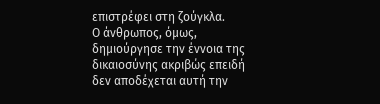επιστρέφει στη ζούγκλα.
Ο άνθρωπος, όμως, δημιούργησε την έννοια της δικαιοσύνης ακριβώς επειδή δεν αποδέχεται αυτή την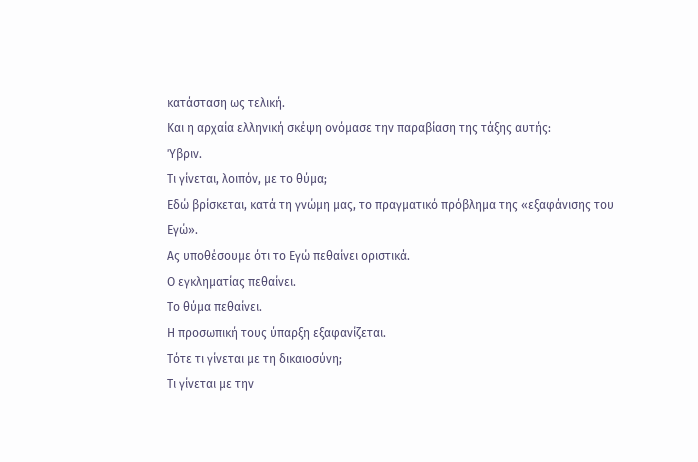κατάσταση ως τελική.
Και η αρχαία ελληνική σκέψη ονόμασε την παραβίαση της τάξης αυτής:
Ύβριν.
Τι γίνεται, λοιπόν, με το θύμα;
Εδώ βρίσκεται, κατά τη γνώμη μας, το πραγματικό πρόβλημα της «εξαφάνισης του Εγώ».
Ας υποθέσουμε ότι το Εγώ πεθαίνει οριστικά.
Ο εγκληματίας πεθαίνει.
Το θύμα πεθαίνει.
Η προσωπική τους ύπαρξη εξαφανίζεται.
Τότε τι γίνεται με τη δικαιοσύνη;
Τι γίνεται με την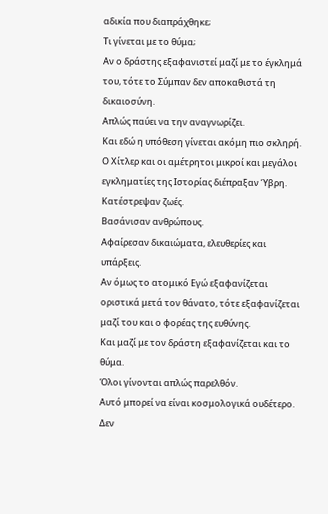αδικία που διαπράχθηκε;
Τι γίνεται με το θύμα;
Αν ο δράστης εξαφανιστεί μαζί με το έγκλημά του, τότε το Σύμπαν δεν αποκαθιστά τη δικαιοσύνη.
Απλώς παύει να την αναγνωρίζει.
Και εδώ η υπόθεση γίνεται ακόμη πιο σκληρή.
Ο Χίτλερ και οι αμέτρητοι μικροί και μεγάλοι εγκληματίες της Ιστορίας διέπραξαν Ύβρη.
Κατέστρεψαν ζωές.
Βασάνισαν ανθρώπους.
Αφαίρεσαν δικαιώματα, ελευθερίες και υπάρξεις.
Αν όμως το ατομικό Εγώ εξαφανίζεται οριστικά μετά τον θάνατο, τότε εξαφανίζεται μαζί του και ο φορέας της ευθύνης.
Και μαζί με τον δράστη εξαφανίζεται και το θύμα.
Όλοι γίνονται απλώς παρελθόν.
Αυτό μπορεί να είναι κοσμολογικά ουδέτερο.
Δεν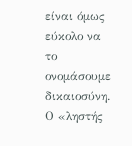είναι όμως εύκολο να το ονομάσουμε δικαιοσύνη.
Ο «ληστής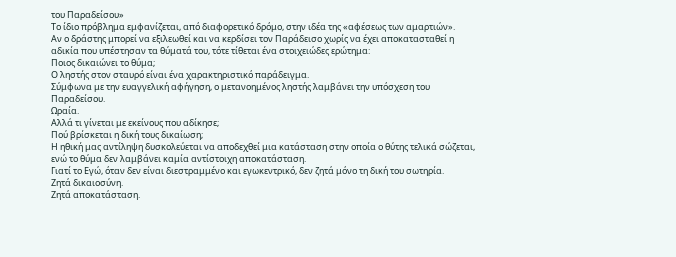του Παραδείσου»
Το ίδιο πρόβλημα εμφανίζεται, από διαφορετικό δρόμο, στην ιδέα της «αφέσεως των αμαρτιών».
Αν ο δράστης μπορεί να εξιλεωθεί και να κερδίσει τον Παράδεισο χωρίς να έχει αποκατασταθεί η αδικία που υπέστησαν τα θύματά του, τότε τίθεται ένα στοιχειώδες ερώτημα:
Ποιος δικαιώνει το θύμα;
Ο ληστής στον σταυρό είναι ένα χαρακτηριστικό παράδειγμα.
Σύμφωνα με την ευαγγελική αφήγηση, ο μετανοημένος ληστής λαμβάνει την υπόσχεση του Παραδείσου.
Ωραία.
Αλλά τι γίνεται με εκείνους που αδίκησε;
Πού βρίσκεται η δική τους δικαίωση;
Η ηθική μας αντίληψη δυσκολεύεται να αποδεχθεί μια κατάσταση στην οποία ο θύτης τελικά σώζεται, ενώ το θύμα δεν λαμβάνει καμία αντίστοιχη αποκατάσταση.
Γιατί το Εγώ, όταν δεν είναι διεστραμμένο και εγωκεντρικό, δεν ζητά μόνο τη δική του σωτηρία.
Ζητά δικαιοσύνη.
Ζητά αποκατάσταση.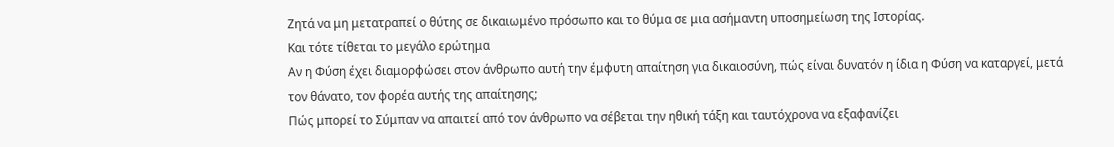Ζητά να μη μετατραπεί ο θύτης σε δικαιωμένο πρόσωπο και το θύμα σε μια ασήμαντη υποσημείωση της Ιστορίας.
Και τότε τίθεται το μεγάλο ερώτημα
Αν η Φύση έχει διαμορφώσει στον άνθρωπο αυτή την έμφυτη απαίτηση για δικαιοσύνη, πώς είναι δυνατόν η ίδια η Φύση να καταργεί, μετά τον θάνατο, τον φορέα αυτής της απαίτησης;
Πώς μπορεί το Σύμπαν να απαιτεί από τον άνθρωπο να σέβεται την ηθική τάξη και ταυτόχρονα να εξαφανίζει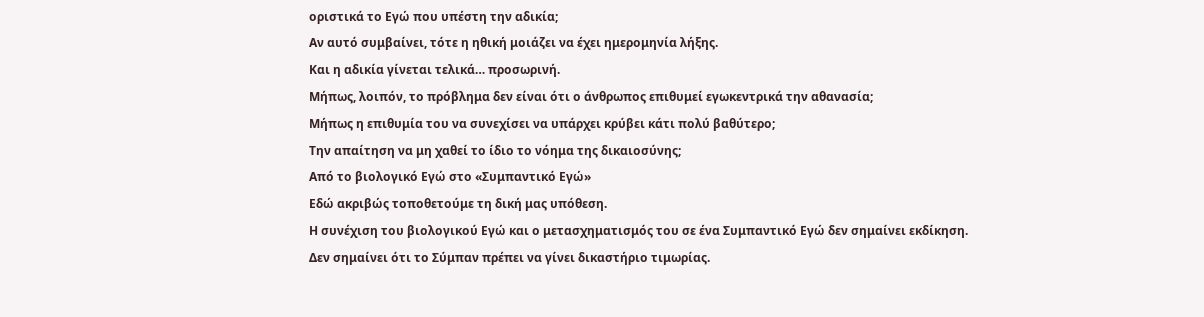οριστικά το Εγώ που υπέστη την αδικία;
Αν αυτό συμβαίνει, τότε η ηθική μοιάζει να έχει ημερομηνία λήξης.
Και η αδικία γίνεται τελικά… προσωρινή.
Μήπως, λοιπόν, το πρόβλημα δεν είναι ότι ο άνθρωπος επιθυμεί εγωκεντρικά την αθανασία;
Μήπως η επιθυμία του να συνεχίσει να υπάρχει κρύβει κάτι πολύ βαθύτερο;
Την απαίτηση να μη χαθεί το ίδιο το νόημα της δικαιοσύνης;
Από το βιολογικό Εγώ στο «Συμπαντικό Εγώ»
Εδώ ακριβώς τοποθετούμε τη δική μας υπόθεση.
Η συνέχιση του βιολογικού Εγώ και ο μετασχηματισμός του σε ένα Συμπαντικό Εγώ δεν σημαίνει εκδίκηση.
Δεν σημαίνει ότι το Σύμπαν πρέπει να γίνει δικαστήριο τιμωρίας.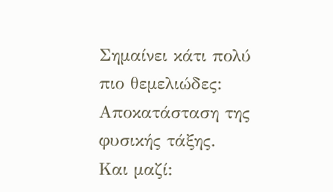Σημαίνει κάτι πολύ πιο θεμελιώδες:
Αποκατάσταση της φυσικής τάξης.
Και μαζί: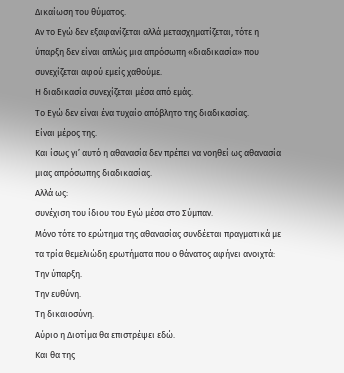Δικαίωση του θύματος.
Αν το Εγώ δεν εξαφανίζεται αλλά μετασχηματίζεται, τότε η ύπαρξη δεν είναι απλώς μια απρόσωπη «διαδικασία» που συνεχίζεται αφού εμείς χαθούμε.
Η διαδικασία συνεχίζεται μέσα από εμάς.
Το Εγώ δεν είναι ένα τυχαίο απόβλητο της διαδικασίας.
Είναι μέρος της.
Και ίσως γι’ αυτό η αθανασία δεν πρέπει να νοηθεί ως αθανασία μιας απρόσωπης διαδικασίας.
Αλλά ως:
συνέχιση του ίδιου του Εγώ μέσα στο Σύμπαν.
Μόνο τότε το ερώτημα της αθανασίας συνδέεται πραγματικά με τα τρία θεμελιώδη ερωτήματα που ο θάνατος αφήνει ανοιχτά:
Την ύπαρξη.
Την ευθύνη.
Τη δικαιοσύνη.
Αύριο η Διοτίμα θα επιστρέψει εδώ.
Και θα της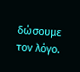δώσουμε τον λόγο.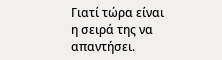Γιατί τώρα είναι η σειρά της να απαντήσει.